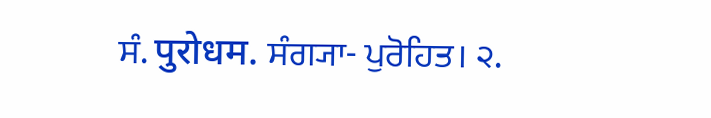ਸੰ. पुरोधम. ਸੰਗ੍ਯਾ- ਪੁਰੋਹਿਤ। ੨.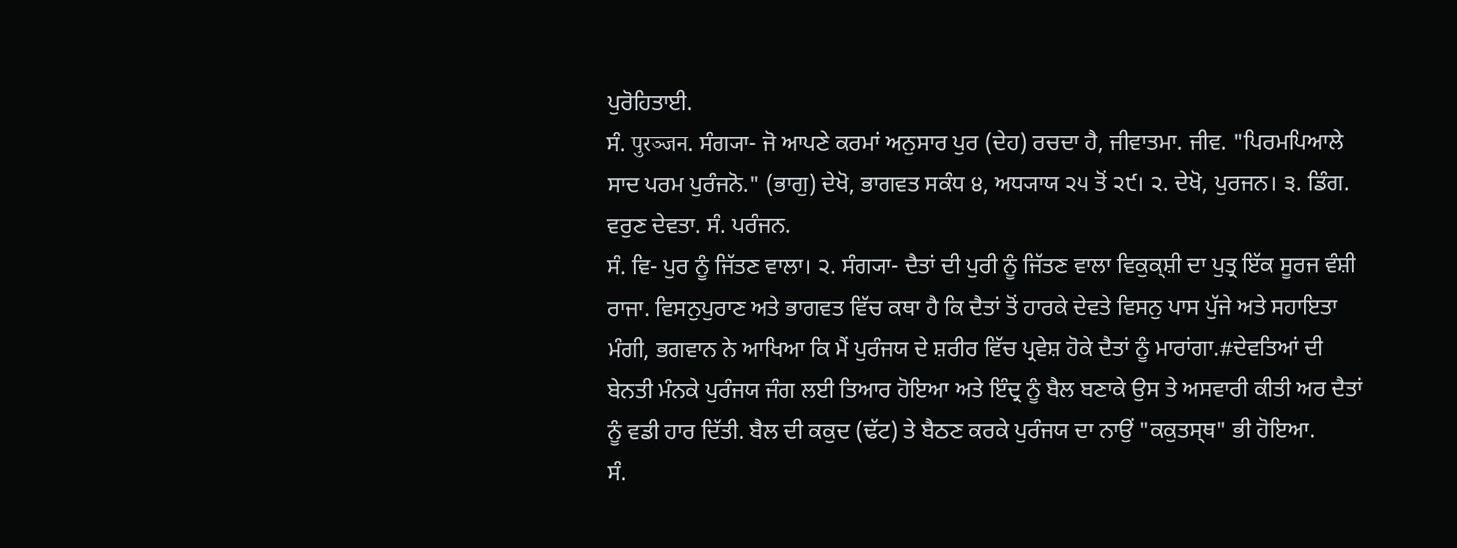ਪੁਰੋਹਿਤਾਈ.
ਸੰ. पुरञ्जन. ਸੰਗ੍ਯਾ- ਜੋ ਆਪਣੇ ਕਰਮਾਂ ਅਨੁਸਾਰ ਪੁਰ (ਦੇਹ) ਰਚਦਾ ਹੈ, ਜੀਵਾਤਮਾ. ਜੀਵ. "ਪਿਰਮਪਿਆਲੇ ਸਾਦ ਪਰਮ ਪੁਰੰਜਨੋ." (ਭਾਗੁ) ਦੇਖੋ, ਭਾਗਵਤ ਸਕੰਧ ੪, ਅਧ੍ਯਾਯ ੨੫ ਤੋਂ ੨੯। ੨. ਦੇਖੋ, ਪੁਰਜਨ। ੩. ਡਿੰਗ. ਵਰੁਣ ਦੇਵਤਾ. ਸੰ. ਪਰੰਜਨ.
ਸੰ. ਵਿ- ਪੁਰ ਨੂੰ ਜਿੱਤਣ ਵਾਲਾ। ੨. ਸੰਗ੍ਯਾ- ਦੈਤਾਂ ਦੀ ਪੁਰੀ ਨੂੰ ਜਿੱਤਣ ਵਾਲਾ ਵਿਕੁਕ੍ਸ਼ੀ ਦਾ ਪੁਤ੍ਰ ਇੱਕ ਸੂਰਜ ਵੰਸ਼ੀ ਰਾਜਾ. ਵਿਸਨੁਪੁਰਾਣ ਅਤੇ ਭਾਗਵਤ ਵਿੱਚ ਕਥਾ ਹੈ ਕਿ ਦੈਤਾਂ ਤੋਂ ਹਾਰਕੇ ਦੇਵਤੇ ਵਿਸਨੁ ਪਾਸ ਪੁੱਜੇ ਅਤੇ ਸਹਾਇਤਾ ਮੰਗੀ, ਭਗਵਾਨ ਨੇ ਆਖਿਆ ਕਿ ਮੈਂ ਪੁਰੰਜਯ ਦੇ ਸ਼ਰੀਰ ਵਿੱਚ ਪ੍ਰਵੇਸ਼ ਹੋਕੇ ਦੈਤਾਂ ਨੂੰ ਮਾਰਾਂਗਾ.#ਦੇਵਤਿਆਂ ਦੀ ਬੇਨਤੀ ਮੰਨਕੇ ਪੁਰੰਜਯ ਜੰਗ ਲਈ ਤਿਆਰ ਹੋਇਆ ਅਤੇ ਇੰਦ੍ਰ ਨੂੰ ਬੈਲ ਬਣਾਕੇ ਉਸ ਤੇ ਅਸਵਾਰੀ ਕੀਤੀ ਅਰ ਦੈਤਾਂ ਨੂੰ ਵਡੀ ਹਾਰ ਦਿੱਤੀ. ਬੈਲ ਦੀ ਕਕੁਦ (ਢੱਟ) ਤੇ ਬੈਠਣ ਕਰਕੇ ਪੁਰੰਜਯ ਦਾ ਨਾਉਂ "ਕਕੁਤਸ੍ਥ" ਭੀ ਹੋਇਆ.
ਸੰ.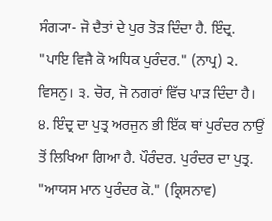ਸੰਗ੍ਯਾ- ਜੋ ਦੈਤਾਂ ਦੇ ਪੁਰ ਤੋੜ ਦਿੰਦਾ ਹੈ. ਇੰਦ੍ਰ. "ਪਾਇ ਵਿਜੈ ਕੋ ਅਧਿਕ ਪੁਰੰਦਰ." (ਨਾਪ੍ਰ) ੨. ਵਿਸਨੁ। ੩. ਚੋਰ, ਜੋ ਨਗਰਾਂ ਵਿੱਚ ਪਾੜ ਦਿੰਦਾ ਹੈ। ੪. ਇੰਦ੍ਰ ਦਾ ਪੁਤ੍ਰ ਅਰਜੁਨ ਭੀ ਇੱਕ ਥਾਂ ਪੁਰੰਦਰ ਨਾਉਂ ਤੋਂ ਲਿਖਿਆ ਗਿਆ ਹੈ. ਪੌਰੰਦਰ. ਪੁਰੰਦਰ ਦਾ ਪੁਤ੍ਰ. "ਆਯਸ ਮਾਨ ਪੁਰੰਦਰ ਕੋ." (ਕ੍ਰਿਸਨਾਵ)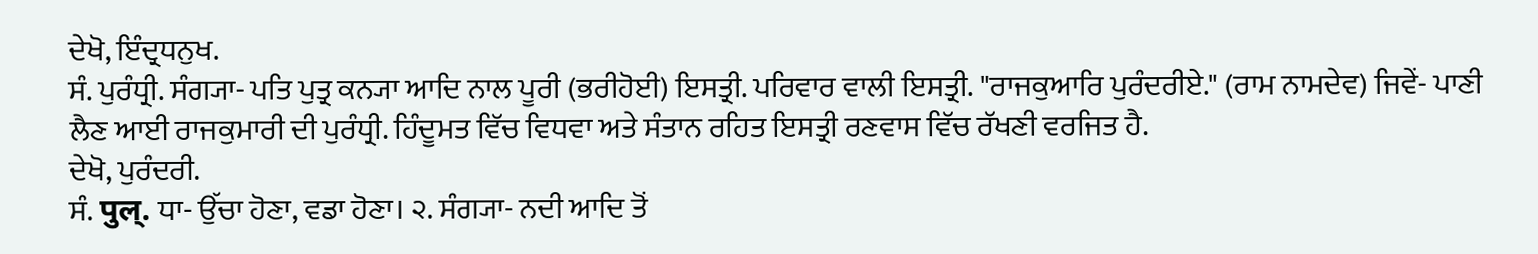ਦੇਖੋ, ਇੰਦ੍ਰਧਨੁਖ.
ਸੰ. ਪੁਰੰਧ੍ਰੀ. ਸੰਗ੍ਯਾ- ਪਤਿ ਪੁਤ੍ਰ ਕਨ੍ਯਾ ਆਦਿ ਨਾਲ ਪੂਰੀ (ਭਰੀਹੋਈ) ਇਸਤ੍ਰੀ. ਪਰਿਵਾਰ ਵਾਲੀ ਇਸਤ੍ਰੀ. "ਰਾਜਕੁਆਰਿ ਪੁਰੰਦਰੀਏ." (ਰਾਮ ਨਾਮਦੇਵ) ਜਿਵੇਂ- ਪਾਣੀ ਲੈਣ ਆਈ ਰਾਜਕੁਮਾਰੀ ਦੀ ਪੁਰੰਧ੍ਰੀ. ਹਿੰਦੂਮਤ ਵਿੱਚ ਵਿਧਵਾ ਅਤੇ ਸੰਤਾਨ ਰਹਿਤ ਇਸਤ੍ਰੀ ਰਣਵਾਸ ਵਿੱਚ ਰੱਖਣੀ ਵਰਜਿਤ ਹੈ.
ਦੇਖੋ, ਪੁਰੰਦਰੀ.
ਸੰ. पुल्. ਧਾ- ਉੱਚਾ ਹੋਣਾ, ਵਡਾ ਹੋਣਾ। ੨. ਸੰਗ੍ਯਾ- ਨਦੀ ਆਦਿ ਤੋਂ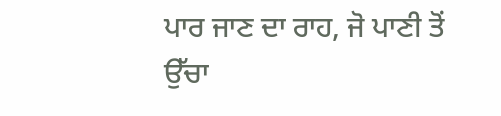ਪਾਰ ਜਾਣ ਦਾ ਰਾਹ, ਜੋ ਪਾਣੀ ਤੋਂ ਉੱਚਾ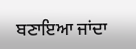ਬਣਾਇਆ ਜਾਂਦਾ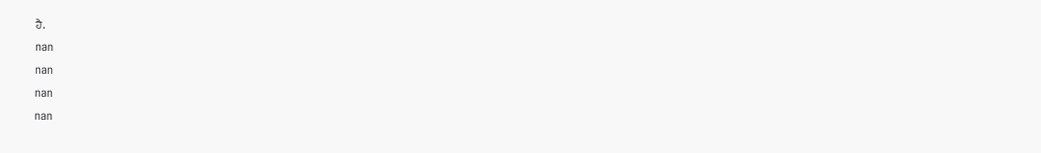ਹੈ.
nan
nan
nan
nan